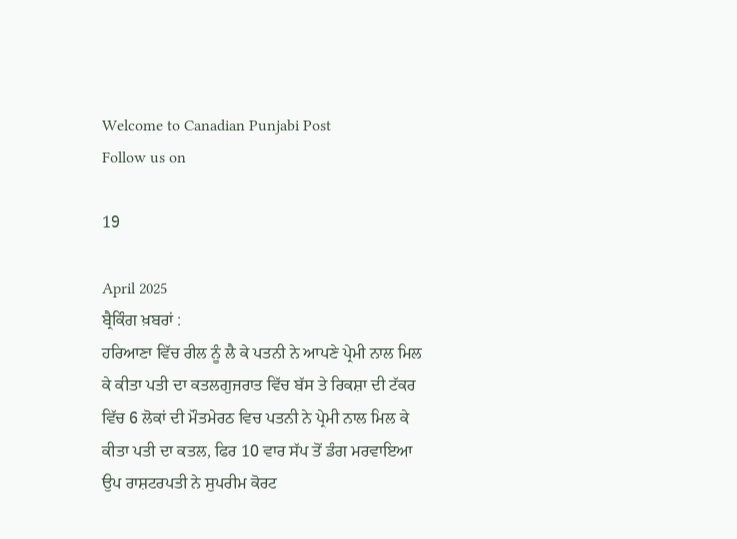Welcome to Canadian Punjabi Post
Follow us on

19

April 2025
ਬ੍ਰੈਕਿੰਗ ਖ਼ਬਰਾਂ :
ਹਰਿਆਣਾ ਵਿੱਚ ਰੀਲ ਨੂੰ ਲੈ ਕੇ ਪਤਨੀ ਨੇ ਆਪਣੇ ਪ੍ਰੇਮੀ ਨਾਲ ਮਿਲ ਕੇ ਕੀਤਾ ਪਤੀ ਦਾ ਕਤਲਗੁਜਰਾਤ ਵਿੱਚ ਬੱਸ ਤੇ ਰਿਕਸ਼ਾ ਦੀ ਟੱਕਰ ਵਿੱਚ 6 ਲੋਕਾਂ ਦੀ ਮੌਤਮੇਰਠ ਵਿਚ ਪਤਨੀ ਨੇ ਪ੍ਰੇਮੀ ਨਾਲ ਮਿਲ ਕੇ ਕੀਤਾ ਪਤੀ ਦਾ ਕਤਲ, ਫਿਰ 10 ਵਾਰ ਸੱਪ ਤੋਂ ਡੰਗ ਮਰਵਾਇਆ ਉਪ ਰਾਸ਼ਟਰਪਤੀ ਨੇ ਸੁਪਰੀਮ ਕੋਰਟ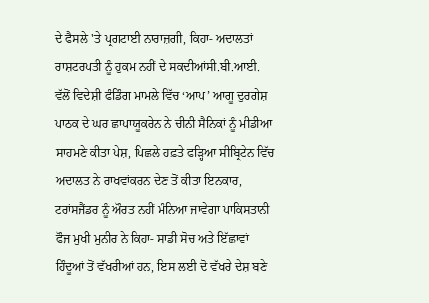ਦੇ ਫੈਸਲੇ 'ਤੇ ਪ੍ਰਗਟਾਈ ਨਾਰਾਜ਼ਗੀ, ਕਿਹਾ- ਅਦਾਲਤਾਂ ਰਾਸ਼ਟਰਪਤੀ ਨੂੰ ਹੁਕਮ ਨਹੀਂ ਦੇ ਸਕਦੀਆਂਸੀ.ਬੀ.ਆਈ. ਵੱਲੋਂ ਵਿਦੇਸ਼ੀ ਫੰਡਿੰਗ ਮਾਮਲੇ ਵਿੱਚ ‘ਆਪ’ ਆਗੂ ਦੁਰਗੇਸ਼ ਪਾਠਕ ਦੇ ਘਰ ਛਾਪਾਯੂਕਰੇਨ ਨੇ ਚੀਨੀ ਸੈਨਿਕਾਂ ਨੂੰ ਮੀਡੀਆ ਸਾਹਮਣੇ ਕੀਤਾ ਪੇਸ਼, ਪਿਛਲੇ ਹਫ਼ਤੇ ਫੜ੍ਹਿਆ ਸੀਬ੍ਰਿਟੇਨ ਵਿੱਚ ਅਦਾਲਤ ਨੇ ਰਾਖਵਾਂਕਰਨ ਦੇਣ ਤੋਂ ਕੀਤਾ ਇਨਕਾਰ, ਟਰਾਂਸਜੈਂਡਰ ਨੂੰ ਔਰਤ ਨਹੀਂ ਮੰਨਿਆ ਜਾਵੇਗਾ ਪਾਕਿਸਤਾਨੀ ਫੌਜ ਮੁਖੀ ਮੁਨੀਰ ਨੇ ਕਿਹਾ- ਸਾਡੀ ਸੋਚ ਅਤੇ ਇੱਛਾਵਾਂ ਹਿੰਦੂਆਂ ਤੋਂ ਵੱਖਰੀਆਂ ਹਨ, ਇਸ ਲਈ ਦੋ ਵੱਖਰੇ ਦੇਸ਼ ਬਣੇ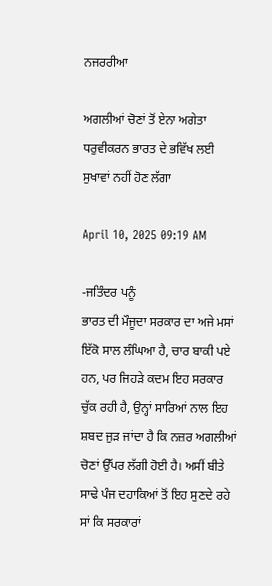ਨਜਰਰੀਆ

ਅਗਲੀਆਂ ਚੋਣਾਂ ਤੋਂ ਏਨਾ ਅਗੇਤਾ ਧਰੁਵੀਕਰਨ ਭਾਰਤ ਦੇ ਭਵਿੱਖ ਲਈ ਸੁਖਾਵਾਂ ਨਹੀਂ ਹੋਣ ਲੱਗਾ

April 10, 2025 09:19 AM

-ਜਤਿੰਦਰ ਪਨੂੰ
ਭਾਰਤ ਦੀ ਮੌਜੂਦਾ ਸਰਕਾਰ ਦਾ ਅਜੇ ਮਸਾਂ ਇੱਕੋ ਸਾਲ ਲੰਘਿਆ ਹੈ, ਚਾਰ ਬਾਕੀ ਪਏ ਹਨ, ਪਰ ਜਿਹੜੇ ਕਦਮ ਇਹ ਸਰਕਾਰ ਚੁੱਕ ਰਹੀ ਹੈ, ਉਨ੍ਹਾਂ ਸਾਰਿਆਂ ਨਾਲ ਇਹ ਸ਼ਬਦ ਜੁੜ ਜਾਂਦਾ ਹੈ ਕਿ ਨਜ਼ਰ ਅਗਲੀਆਂ ਚੋਣਾਂ ਉੱਪਰ ਲੱਗੀ ਹੋਈ ਹੈ। ਅਸੀਂ ਬੀਤੇ ਸਾਢੇ ਪੰਜ ਦਹਾਕਿਆਂ ਤੋਂ ਇਹ ਸੁਣਦੇ ਰਹੇ ਸਾਂ ਕਿ ਸਰਕਾਰਾਂ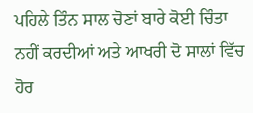ਪਹਿਲੇ ਤਿੰਨ ਸਾਲ ਚੋਣਾਂ ਬਾਰੇ ਕੋਈ ਚਿੰਤਾ ਨਹੀਂ ਕਰਦੀਆਂ ਅਤੇ ਆਖਰੀ ਦੋ ਸਾਲਾਂ ਵਿੱਚ ਹੋਰ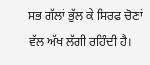ਸਭ ਗੱਲਾਂ ਭੁੱਲ ਕੇ ਸਿਰਫ ਚੋਣਾਂ ਵੱਲ ਅੱਖ ਲੱਗੀ ਰਹਿੰਦੀ ਹੈ।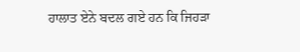ਹਾਲਾਤ ਏਨੇ ਬਦਲ ਗਏ ਹਨ ਕਿ ਜਿਹੜਾ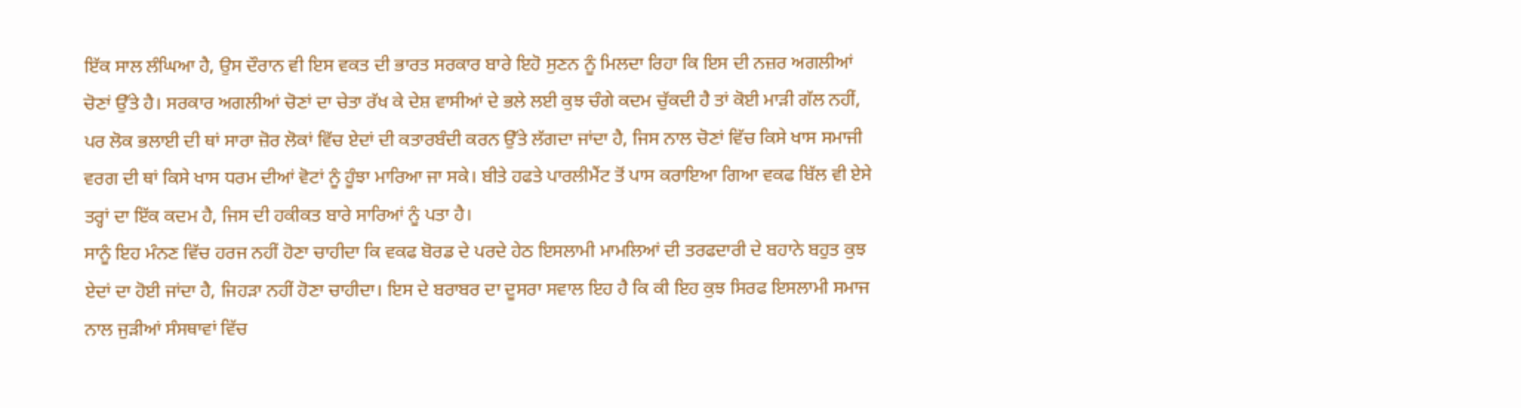ਇੱਕ ਸਾਲ ਲੰਘਿਆ ਹੈ, ਉਸ ਦੌਰਾਨ ਵੀ ਇਸ ਵਕਤ ਦੀ ਭਾਰਤ ਸਰਕਾਰ ਬਾਰੇ ਇਹੋ ਸੁਣਨ ਨੂੰ ਮਿਲਦਾ ਰਿਹਾ ਕਿ ਇਸ ਦੀ ਨਜ਼ਰ ਅਗਲੀਆਂ ਚੋਣਾਂ ਉੱਤੇ ਹੈ। ਸਰਕਾਰ ਅਗਲੀਆਂ ਚੋਣਾਂ ਦਾ ਚੇਤਾ ਰੱਖ ਕੇ ਦੇਸ਼ ਵਾਸੀਆਂ ਦੇ ਭਲੇ ਲਈ ਕੁਝ ਚੰਗੇ ਕਦਮ ਚੁੱਕਦੀ ਹੈ ਤਾਂ ਕੋਈ ਮਾੜੀ ਗੱਲ ਨਹੀਂ, ਪਰ ਲੋਕ ਭਲਾਈ ਦੀ ਥਾਂ ਸਾਰਾ ਜ਼ੋਰ ਲੋਕਾਂ ਵਿੱਚ ਏਦਾਂ ਦੀ ਕਤਾਰਬੰਦੀ ਕਰਨ ਉੱਤੇ ਲੱਗਦਾ ਜਾਂਦਾ ਹੈ, ਜਿਸ ਨਾਲ ਚੋਣਾਂ ਵਿੱਚ ਕਿਸੇ ਖਾਸ ਸਮਾਜੀ ਵਰਗ ਦੀ ਥਾਂ ਕਿਸੇ ਖਾਸ ਧਰਮ ਦੀਆਂ ਵੋਟਾਂ ਨੂੰ ਹੂੰਝਾ ਮਾਰਿਆ ਜਾ ਸਕੇ। ਬੀਤੇ ਹਫਤੇ ਪਾਰਲੀਮੈਂਟ ਤੋਂ ਪਾਸ ਕਰਾਇਆ ਗਿਆ ਵਕਫ ਬਿੱਲ ਵੀ ਏਸੇ ਤਰ੍ਹਾਂ ਦਾ ਇੱਕ ਕਦਮ ਹੈ, ਜਿਸ ਦੀ ਹਕੀਕਤ ਬਾਰੇ ਸਾਰਿਆਂ ਨੂੰ ਪਤਾ ਹੈ।
ਸਾਨੂੰ ਇਹ ਮੰਨਣ ਵਿੱਚ ਹਰਜ ਨਹੀਂ ਹੋਣਾ ਚਾਹੀਦਾ ਕਿ ਵਕਫ ਬੋਰਡ ਦੇ ਪਰਦੇ ਹੇਠ ਇਸਲਾਮੀ ਮਾਮਲਿਆਂ ਦੀ ਤਰਫਦਾਰੀ ਦੇ ਬਹਾਨੇ ਬਹੁਤ ਕੁਝ ਏਦਾਂ ਦਾ ਹੋਈ ਜਾਂਦਾ ਹੈ, ਜਿਹੜਾ ਨਹੀਂ ਹੋਣਾ ਚਾਹੀਦਾ। ਇਸ ਦੇ ਬਰਾਬਰ ਦਾ ਦੂਸਰਾ ਸਵਾਲ ਇਹ ਹੈ ਕਿ ਕੀ ਇਹ ਕੁਝ ਸਿਰਫ ਇਸਲਾਮੀ ਸਮਾਜ ਨਾਲ ਜੁੜੀਆਂ ਸੰਸਥਾਵਾਂ ਵਿੱਚ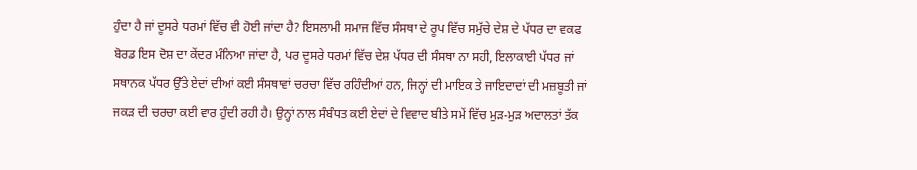ਹੁੰਦਾ ਹੈ ਜਾਂ ਦੂਸਰੇ ਧਰਮਾਂ ਵਿੱਚ ਵੀ ਹੋਈ ਜਾਂਦਾ ਹੈ? ਇਸਲਾਮੀ ਸਮਾਜ ਵਿੱਚ ਸੰਸਥਾ ਦੇ ਰੂਪ ਵਿੱਚ ਸਮੁੱਚੇ ਦੇਸ਼ ਦੇ ਪੱਧਰ ਦਾ ਵਕਫ ਬੋਰਡ ਇਸ ਦੋਸ਼ ਦਾ ਕੇਂਦਰ ਮੰਨਿਆ ਜਾਂਦਾ ਹੈ, ਪਰ ਦੂਸਰੇ ਧਰਮਾਂ ਵਿੱਚ ਦੇਸ਼ ਪੱਧਰ ਦੀ ਸੰਸਥਾ ਨਾ ਸਹੀ, ਇਲਾਕਾਈ ਪੱਧਰ ਜਾਂ ਸਥਾਨਕ ਪੱਧਰ ਉੱਤੇ ਏਦਾਂ ਦੀਆਂ ਕਈ ਸੰਸਥਾਵਾਂ ਚਰਚਾ ਵਿੱਚ ਰਹਿੰਦੀਆਂ ਹਨ, ਜਿਨ੍ਹਾਂ ਦੀ ਮਾਇਕ ਤੇ ਜਾਇਦਾਦਾਂ ਦੀ ਮਜ਼ਬੂਤੀ ਜਾਂ ਜਕੜ ਦੀ ਚਰਚਾ ਕਈ ਵਾਰ ਹੁੰਦੀ ਰਹੀ ਹੈ। ਉਨ੍ਹਾਂ ਨਾਲ ਸੰਬੰਧਤ ਕਈ ਏਦਾਂ ਦੇ ਵਿਵਾਦ ਬੀਤੇ ਸਮੇਂ ਵਿੱਚ ਮੁੜ-ਮੁੜ ਅਦਾਲਤਾਂ ਤੱਕ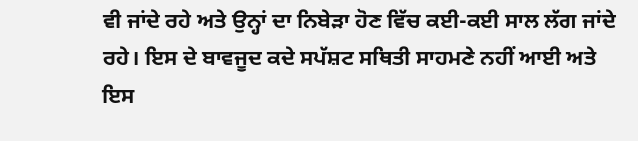ਵੀ ਜਾਂਦੇ ਰਹੇ ਅਤੇ ਉਨ੍ਹਾਂ ਦਾ ਨਿਬੇੜਾ ਹੋਣ ਵਿੱਚ ਕਈ-ਕਈ ਸਾਲ ਲੱਗ ਜਾਂਦੇ ਰਹੇ। ਇਸ ਦੇ ਬਾਵਜੂਦ ਕਦੇ ਸਪੱਸ਼ਟ ਸਥਿਤੀ ਸਾਹਮਣੇ ਨਹੀਂ ਆਈ ਅਤੇ ਇਸ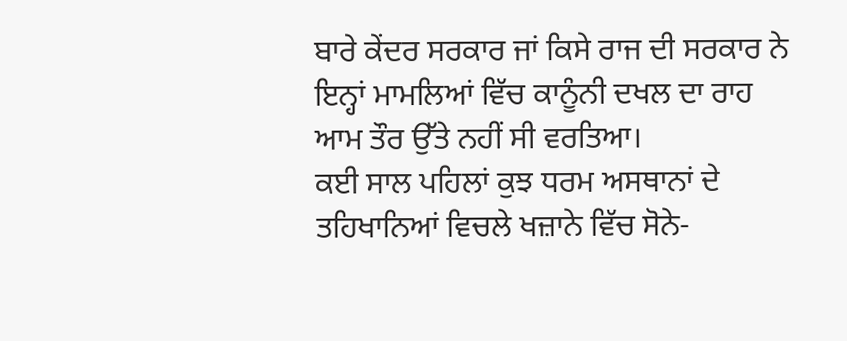ਬਾਰੇ ਕੇਂਦਰ ਸਰਕਾਰ ਜਾਂ ਕਿਸੇ ਰਾਜ ਦੀ ਸਰਕਾਰ ਨੇ ਇਨ੍ਹਾਂ ਮਾਮਲਿਆਂ ਵਿੱਚ ਕਾਨੂੰਨੀ ਦਖਲ ਦਾ ਰਾਹ ਆਮ ਤੌਰ ਉੱਤੇ ਨਹੀਂ ਸੀ ਵਰਤਿਆ।
ਕਈ ਸਾਲ ਪਹਿਲਾਂ ਕੁਝ ਧਰਮ ਅਸਥਾਨਾਂ ਦੇ ਤਹਿਖਾਨਿਆਂ ਵਿਚਲੇ ਖਜ਼ਾਨੇ ਵਿੱਚ ਸੋਨੇ-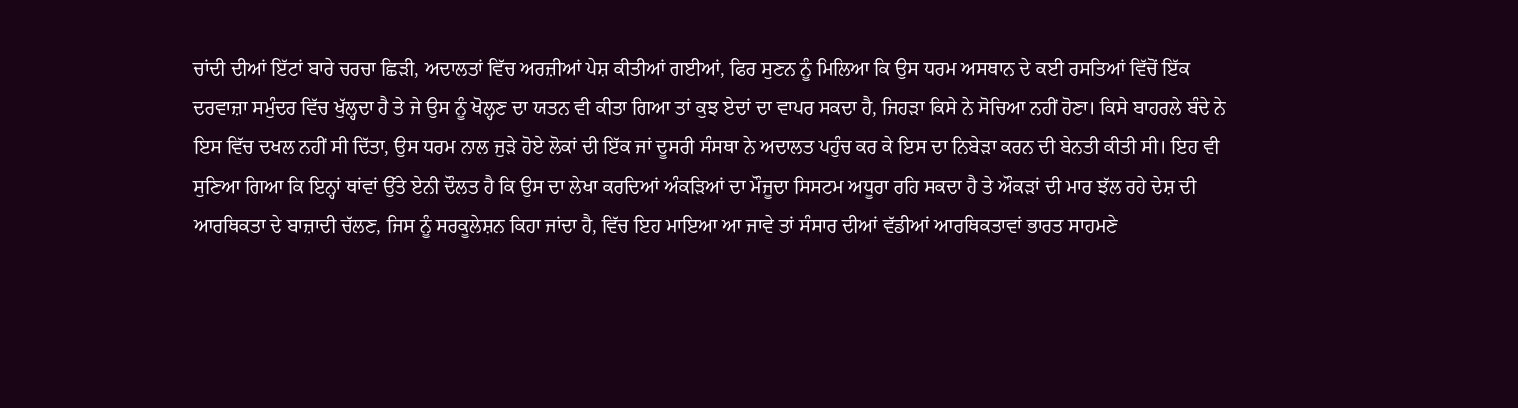ਚਾਂਦੀ ਦੀਆਂ ਇੱਟਾਂ ਬਾਰੇ ਚਰਚਾ ਛਿੜੀ, ਅਦਾਲਤਾਂ ਵਿੱਚ ਅਰਜ਼ੀਆਂ ਪੇਸ਼ ਕੀਤੀਆਂ ਗਈਆਂ, ਫਿਰ ਸੁਣਨ ਨੂੰ ਮਿਲਿਆ ਕਿ ਉਸ ਧਰਮ ਅਸਥਾਨ ਦੇ ਕਈ ਰਸਤਿਆਂ ਵਿੱਚੋਂ ਇੱਕ ਦਰਵਾਜ਼ਾ ਸਮੁੰਦਰ ਵਿੱਚ ਖੁੱਲ੍ਹਦਾ ਹੈ ਤੇ ਜੇ ਉਸ ਨੂੰ ਖੋਲ੍ਹਣ ਦਾ ਯਤਨ ਵੀ ਕੀਤਾ ਗਿਆ ਤਾਂ ਕੁਝ ਏਦਾਂ ਦਾ ਵਾਪਰ ਸਕਦਾ ਹੈ, ਜਿਹੜਾ ਕਿਸੇ ਨੇ ਸੋਚਿਆ ਨਹੀਂ ਹੋਣਾ। ਕਿਸੇ ਬਾਹਰਲੇ ਬੰਦੇ ਨੇ ਇਸ ਵਿੱਚ ਦਖਲ ਨਹੀਂ ਸੀ ਦਿੱਤਾ, ਉਸ ਧਰਮ ਨਾਲ ਜੁੜੇ ਹੋਏ ਲੋਕਾਂ ਦੀ ਇੱਕ ਜਾਂ ਦੂਸਰੀ ਸੰਸਥਾ ਨੇ ਅਦਾਲਤ ਪਹੁੰਚ ਕਰ ਕੇ ਇਸ ਦਾ ਨਿਬੇੜਾ ਕਰਨ ਦੀ ਬੇਨਤੀ ਕੀਤੀ ਸੀ। ਇਹ ਵੀ ਸੁਣਿਆ ਗਿਆ ਕਿ ਇਨ੍ਹਾਂ ਥਾਂਵਾਂ ਉੱਤੇ ਏਨੀ ਦੌਲਤ ਹੈ ਕਿ ਉਸ ਦਾ ਲੇਖਾ ਕਰਦਿਆਂ ਅੰਕੜਿਆਂ ਦਾ ਮੌਜੂਦਾ ਸਿਸਟਮ ਅਧੂਰਾ ਰਹਿ ਸਕਦਾ ਹੈ ਤੇ ਔਕੜਾਂ ਦੀ ਮਾਰ ਝੱਲ ਰਹੇ ਦੇਸ਼ ਦੀ ਆਰਥਿਕਤਾ ਦੇ ਬਾਜ਼ਾਦੀ ਚੱਲਣ, ਜਿਸ ਨੂੰ ਸਰਕੂਲੇਸ਼ਨ ਕਿਹਾ ਜਾਂਦਾ ਹੈ, ਵਿੱਚ ਇਹ ਮਾਇਆ ਆ ਜਾਵੇ ਤਾਂ ਸੰਸਾਰ ਦੀਆਂ ਵੱਡੀਆਂ ਆਰਥਿਕਤਾਵਾਂ ਭਾਰਤ ਸਾਹਮਣੇ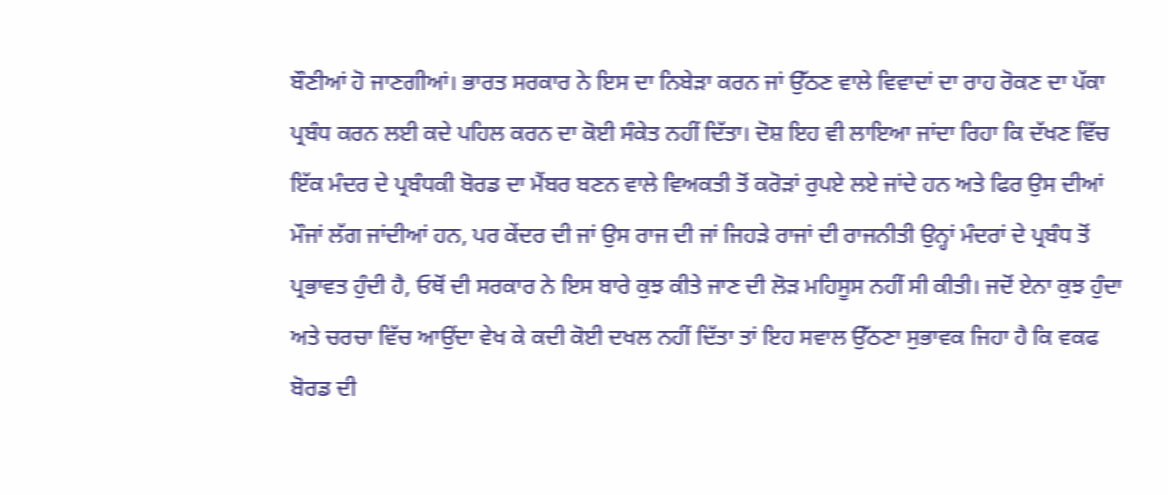ਬੌਣੀਆਂ ਹੋ ਜਾਣਗੀਆਂ। ਭਾਰਤ ਸਰਕਾਰ ਨੇ ਇਸ ਦਾ ਨਿਬੇੜਾ ਕਰਨ ਜਾਂ ਉੱਠਣ ਵਾਲੇ ਵਿਵਾਦਾਂ ਦਾ ਰਾਹ ਰੋਕਣ ਦਾ ਪੱਕਾ ਪ੍ਰਬੰਧ ਕਰਨ ਲਈ ਕਦੇ ਪਹਿਲ ਕਰਨ ਦਾ ਕੋਈ ਸੰਕੇਤ ਨਹੀਂ ਦਿੱਤਾ। ਦੋਸ਼ ਇਹ ਵੀ ਲਾਇਆ ਜਾਂਦਾ ਰਿਹਾ ਕਿ ਦੱਖਣ ਵਿੱਚ ਇੱਕ ਮੰਦਰ ਦੇ ਪ੍ਰਬੰਧਕੀ ਬੋਰਡ ਦਾ ਮੈਂਬਰ ਬਣਨ ਵਾਲੇ ਵਿਅਕਤੀ ਤੋਂ ਕਰੋੜਾਂ ਰੁਪਏ ਲਏ ਜਾਂਦੇ ਹਨ ਅਤੇ ਫਿਰ ਉਸ ਦੀਆਂ ਮੌਜਾਂ ਲੱਗ ਜਾਂਦੀਆਂ ਹਨ, ਪਰ ਕੇਂਦਰ ਦੀ ਜਾਂ ਉਸ ਰਾਜ ਦੀ ਜਾਂ ਜਿਹੜੇ ਰਾਜਾਂ ਦੀ ਰਾਜਨੀਤੀ ਉਨ੍ਹਾਂ ਮੰਦਰਾਂ ਦੇ ਪ੍ਰਬੰਧ ਤੋਂ ਪ੍ਰਭਾਵਤ ਹੁੰਦੀ ਹੈ, ਓਥੋਂ ਦੀ ਸਰਕਾਰ ਨੇ ਇਸ ਬਾਰੇ ਕੁਝ ਕੀਤੇ ਜਾਣ ਦੀ ਲੋੜ ਮਹਿਸੂਸ ਨਹੀਂ ਸੀ ਕੀਤੀ। ਜਦੋਂ ਏਨਾ ਕੁਝ ਹੁੰਦਾ ਅਤੇ ਚਰਚਾ ਵਿੱਚ ਆਉਂਦਾ ਵੇਖ ਕੇ ਕਦੀ ਕੋਈ ਦਖਲ ਨਹੀਂ ਦਿੱਤਾ ਤਾਂ ਇਹ ਸਵਾਲ ਉੱਠਣਾ ਸੁਭਾਵਕ ਜਿਹਾ ਹੈ ਕਿ ਵਕਫ ਬੋਰਡ ਦੀ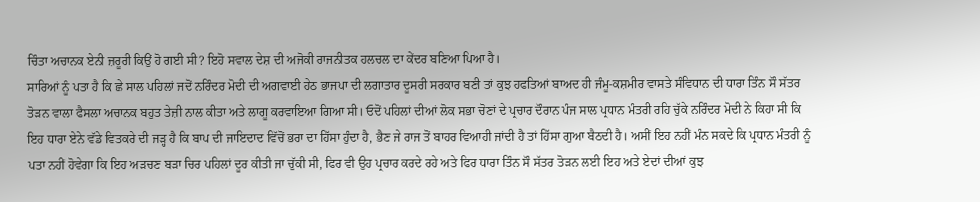ਚਿੰਤਾ ਅਚਾਨਕ ਏਨੀ ਜ਼ਰੂਰੀ ਕਿਉਂ ਹੋ ਗਈ ਸੀ? ਇਹੋ ਸਵਾਲ ਦੇਸ਼ ਦੀ ਅਜੋਕੀ ਰਾਜਨੀਤਕ ਹਲਚਲ ਦਾ ਕੇਂਦਰ ਬਣਿਆ ਪਿਆ ਹੈ।
ਸਾਰਿਆਂ ਨੂੰ ਪਤਾ ਹੈ ਕਿ ਛੇ ਸਾਲ ਪਹਿਲਾਂ ਜਦੋਂ ਨਰਿੰਦਰ ਮੋਦੀ ਦੀ ਅਗਵਾਈ ਹੇਠ ਭਾਜਪਾ ਦੀ ਲਗਾਤਾਰ ਦੂਸਰੀ ਸਰਕਾਰ ਬਣੀ ਤਾਂ ਕੁਝ ਹਫਤਿਆਂ ਬਾਅਦ ਹੀ ਜੰਮੂ-ਕਸ਼ਮੀਰ ਵਾਸਤੇ ਸੰਵਿਧਾਨ ਦੀ ਧਾਰਾ ਤਿੰਨ ਸੌ ਸੱਤਰ ਤੋੜਨ ਵਾਲਾ ਫੈਸਲਾ ਅਚਾਨਕ ਬਹੁਤ ਤੇਜ਼ੀ ਨਾਲ ਕੀਤਾ ਅਤੇ ਲਾਗੂ ਕਰਵਾਇਆ ਗਿਆ ਸੀ। ਓਦੋਂ ਪਹਿਲਾਂ ਦੀਆਂ ਲੋਕ ਸਭਾ ਚੋਣਾਂ ਦੇ ਪ੍ਰਚਾਰ ਦੌਰਾਨ ਪੰਜ ਸਾਲ ਪ੍ਰਧਾਨ ਮੰਤਰੀ ਰਹਿ ਚੁੱਕੇ ਨਰਿੰਦਰ ਮੋਦੀ ਨੇ ਕਿਹਾ ਸੀ ਕਿ ਇਹ ਧਾਰਾ ਏਨੇ ਵੱਡੇ ਵਿਤਕਰੇ ਦੀ ਜੜ੍ਹ ਹੈ ਕਿ ਬਾਪ ਦੀ ਜਾਇਦਾਦ ਵਿੱਚੋਂ ਭਰਾ ਦਾ ਹਿੱਸਾ ਹੁੰਦਾ ਹੈ, ਭੈਣ ਜੇ ਰਾਜ ਤੋਂ ਬਾਹਰ ਵਿਆਹੀ ਜਾਂਦੀ ਹੈ ਤਾਂ ਹਿੱਸਾ ਗੁਆ ਬੈਠਦੀ ਹੈ। ਅਸੀਂ ਇਹ ਨਹੀਂ ਮੰਨ ਸਕਦੇ ਕਿ ਪ੍ਰਧਾਨ ਮੰਤਰੀ ਨੂੰ ਪਤਾ ਨਹੀਂ ਹੋਵੇਗਾ ਕਿ ਇਹ ਅੜਚਣ ਬੜਾ ਚਿਰ ਪਹਿਲਾਂ ਦੂਰ ਕੀਤੀ ਜਾ ਚੁੱਕੀ ਸੀ, ਫਿਰ ਵੀ ਉਹ ਪ੍ਰਚਾਰ ਕਰਦੇ ਰਹੇ ਅਤੇ ਫਿਰ ਧਾਰਾ ਤਿੰਨ ਸੌ ਸੱਤਰ ਤੋੜਨ ਲਈ ਇਹ ਅਤੇ ਏਦਾਂ ਦੀਆਂ ਕੁਝ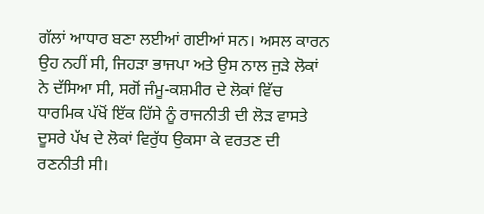ਗੱਲਾਂ ਆਧਾਰ ਬਣਾ ਲਈਆਂ ਗਈਆਂ ਸਨ। ਅਸਲ ਕਾਰਨ ਉਹ ਨਹੀਂ ਸੀ, ਜਿਹੜਾ ਭਾਜਪਾ ਅਤੇ ਉਸ ਨਾਲ ਜੁੜੇ ਲੋਕਾਂ ਨੇ ਦੱਸਿਆ ਸੀ, ਸਗੋਂ ਜੰਮੂ-ਕਸ਼ਮੀਰ ਦੇ ਲੋਕਾਂ ਵਿੱਚ ਧਾਰਮਿਕ ਪੱਖੋਂ ਇੱਕ ਹਿੱਸੇ ਨੂੰ ਰਾਜਨੀਤੀ ਦੀ ਲੋੜ ਵਾਸਤੇ ਦੂਸਰੇ ਪੱਖ ਦੇ ਲੋਕਾਂ ਵਿਰੁੱਧ ਉਕਸਾ ਕੇ ਵਰਤਣ ਦੀ ਰਣਨੀਤੀ ਸੀ।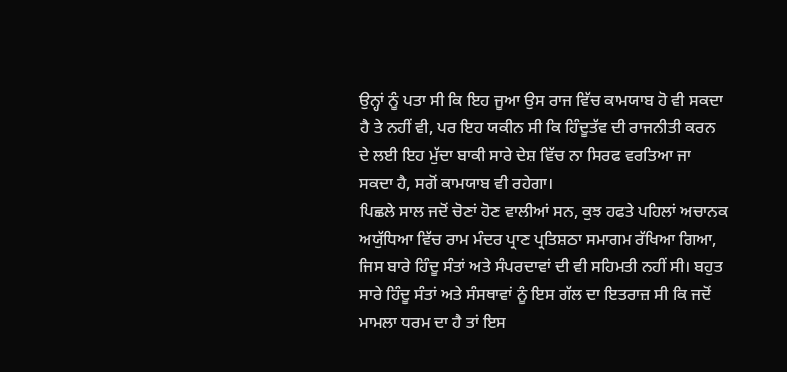ਉਨ੍ਹਾਂ ਨੂੰ ਪਤਾ ਸੀ ਕਿ ਇਹ ਜੂਆ ਉਸ ਰਾਜ ਵਿੱਚ ਕਾਮਯਾਬ ਹੋ ਵੀ ਸਕਦਾ ਹੈ ਤੇ ਨਹੀਂ ਵੀ, ਪਰ ਇਹ ਯਕੀਨ ਸੀ ਕਿ ਹਿੰਦੂਤੱਵ ਦੀ ਰਾਜਨੀਤੀ ਕਰਨ ਦੇ ਲਈ ਇਹ ਮੁੱਦਾ ਬਾਕੀ ਸਾਰੇ ਦੇਸ਼ ਵਿੱਚ ਨਾ ਸਿਰਫ ਵਰਤਿਆ ਜਾ ਸਕਦਾ ਹੈ, ਸਗੋਂ ਕਾਮਯਾਬ ਵੀ ਰਹੇਗਾ।
ਪਿਛਲੇ ਸਾਲ ਜਦੋਂ ਚੋਣਾਂ ਹੋਣ ਵਾਲੀਆਂ ਸਨ, ਕੁਝ ਹਫਤੇ ਪਹਿਲਾਂ ਅਚਾਨਕ ਅਯੁੱਧਿਆ ਵਿੱਚ ਰਾਮ ਮੰਦਰ ਪ੍ਰਾਣ ਪ੍ਰਤਿਸ਼ਠਾ ਸਮਾਗਮ ਰੱਖਿਆ ਗਿਆ, ਜਿਸ ਬਾਰੇ ਹਿੰਦੂ ਸੰਤਾਂ ਅਤੇ ਸੰਪਰਦਾਵਾਂ ਦੀ ਵੀ ਸਹਿਮਤੀ ਨਹੀਂ ਸੀ। ਬਹੁਤ ਸਾਰੇ ਹਿੰਦੂ ਸੰਤਾਂ ਅਤੇ ਸੰਸਥਾਵਾਂ ਨੂੰ ਇਸ ਗੱਲ ਦਾ ਇਤਰਾਜ਼ ਸੀ ਕਿ ਜਦੋਂ ਮਾਮਲਾ ਧਰਮ ਦਾ ਹੈ ਤਾਂ ਇਸ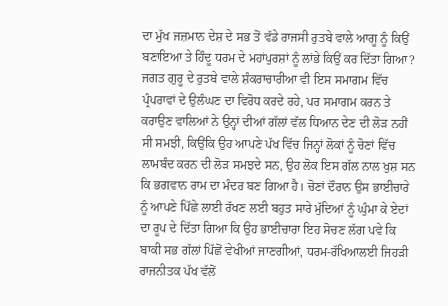ਦਾ ਮੁੱਖ ਜਜ਼ਮਾਨ ਦੇਸ਼ ਦੇ ਸਭ ਤੋਂ ਵੱਡੇ ਰਾਜਸੀ ਰੁਤਬੇ ਵਾਲੇ ਆਗੂ ਨੂੰ ਕਿਉਂ ਬਣਾਇਆ ਤੇ ਹਿੰਦੂ ਧਰਮ ਦੇ ਮਹਾਂਪੁਰਸ਼ਾਂ ਨੂੰ ਲਾਂਭੇ ਕਿਉਂ ਕਰ ਦਿੱਤਾ ਗਿਆ? ਜਗਤ ਗੁਰੂ ਦੇ ਰੁਤਬੇ ਵਾਲੇ ਸ਼ੰਕਰਾਚਾਰੀਆ ਵੀ ਇਸ ਸਮਾਗਮ ਵਿੱਚ ਪ੍ਰੰਪਰਾਵਾਂ ਦੇ ਉਲੰਘਣ ਦਾ ਵਿਰੋਧ ਕਰਦੇ ਰਹੇ, ਪਰ ਸਮਾਗਮ ਕਰਨ ਤੇ ਕਰਾਉਣ ਵਾਲਿਆਂ ਨੇ ਉਨ੍ਹਾਂ ਦੀਆਂ ਗੱਲਾਂ ਵੱਲ ਧਿਆਨ ਦੇਣ ਦੀ ਲੋੜ ਨਹੀਂ ਸੀ ਸਮਝੀ, ਕਿਉਂਕਿ ਉਹ ਆਪਣੇ ਪੱਖ ਵਿੱਚ ਜਿਨ੍ਹਾਂ ਲੋਕਾਂ ਨੂੰ ਚੋਣਾਂ ਵਿੱਚ ਲਾਮਬੰਦ ਕਰਨ ਦੀ ਲੋੜ ਸਮਝਦੇ ਸਨ, ਉਹ ਲੋਕ ਇਸ ਗੱਲ ਨਾਲ ਖੁਸ਼ ਸਨ ਕਿ ਭਗਵਾਨ ਰਾਮ ਦਾ ਮੰਦਰ ਬਣ ਗਿਆ ਹੈ। ਚੋਣਾਂ ਦੌਰਾਨ ਉਸ ਭਾਈਚਾਰੇ ਨੂੰ ਆਪਣੇ ਪਿੱਛੇ ਲਾਈ ਰੱਖਣ ਲਈ ਬਹੁਤ ਸਾਰੇ ਮੁੱਦਿਆਂ ਨੂੰ ਘੁੰਮਾ ਕੇ ਏਦਾਂ ਦਾ ਰੂਪ ਦੇ ਦਿੱਤਾ ਗਿਆ ਕਿ ਉਹ ਭਾਈਚਾਰਾ ਇਹ ਸੋਚਣ ਲੱਗ ਪਵੇ ਕਿ ਬਾਕੀ ਸਭ ਗੱਲਾਂ ਪਿੱਛੋਂ ਵੇਖੀਆਂ ਜਾਣਗੀਆਂ, ਧਰਮ-ਰੱਖਿਆਲਈ ਜਿਹੜੀ ਰਾਜਨੀਤਕ ਪੱਖ ਵੱਲੋਂ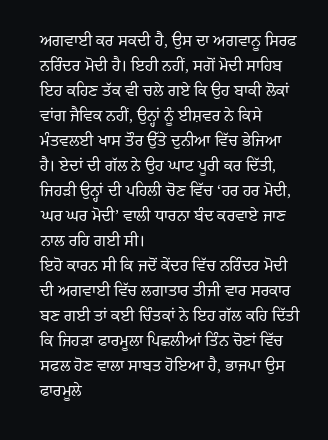ਅਗਵਾਈ ਕਰ ਸਕਦੀ ਹੈ, ਉਸ ਦਾ ਅਗਵਾਨੂ ਸਿਰਫ ਨਰਿੰਦਰ ਮੋਦੀ ਹੈ। ਇਹੀ ਨਹੀਂ, ਸਗੋਂ ਮੋਦੀ ਸਾਹਿਬ ਇਹ ਕਹਿਣ ਤੱਕ ਵੀ ਚਲੇ ਗਏ ਕਿ ਉਹ ਬਾਕੀ ਲੋਕਾਂ ਵਾਂਗ ਜੈਵਿਕ ਨਹੀਂ, ਉਨ੍ਹਾਂ ਨੂੰ ਈਸ਼ਵਰ ਨੇ ਕਿਸੇ ਮੰਤਵਲਈ ਖਾਸ ਤੌਰ ਉੱਤੇ ਦੁਨੀਆ ਵਿੱਚ ਭੇਜਿਆ ਹੈ। ਏਦਾਂ ਦੀ ਗੱਲ ਨੇ ਉਹ ਘਾਟ ਪੂਰੀ ਕਰ ਦਿੱਤੀ, ਜਿਹੜੀ ਉਨ੍ਹਾਂ ਦੀ ਪਹਿਲੀ ਚੋਣ ਵਿੱਚ ‘ਹਰ ਹਰ ਮੋਦੀ, ਘਰ ਘਰ ਮੋਦੀ’ ਵਾਲੀ ਧਾਰਨਾ ਬੰਦ ਕਰਵਾਏ ਜਾਣ ਨਾਲ ਰਹਿ ਗਈ ਸੀ।
ਇਹੋ ਕਾਰਨ ਸੀ ਕਿ ਜਦੋਂ ਕੇਂਦਰ ਵਿੱਚ ਨਰਿੰਦਰ ਮੋਦੀ ਦੀ ਅਗਵਾਈ ਵਿੱਚ ਲਗਾਤਾਰ ਤੀਜੀ ਵਾਰ ਸਰਕਾਰ ਬਣ ਗਈ ਤਾਂ ਕਈ ਚਿੰਤਕਾਂ ਨੇ ਇਹ ਗੱਲ ਕਹਿ ਦਿੱਤੀ ਕਿ ਜਿਹੜਾ ਫਾਰਮੂਲਾ ਪਿਛਲੀਆਂ ਤਿੰਨ ਚੋਣਾਂ ਵਿੱਚ ਸਫਲ ਹੋਣ ਵਾਲਾ ਸਾਬਤ ਹੋਇਆ ਹੈ, ਭਾਜਪਾ ਉਸ ਫਾਰਮੂਲੇ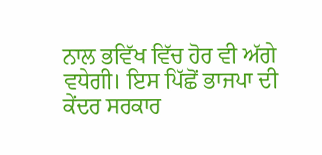ਨਾਲ ਭਵਿੱਖ ਵਿੱਚ ਹੋਰ ਵੀ ਅੱਗੇ ਵਧੇਗੀ। ਇਸ ਪਿੱਛੋਂ ਭਾਜਪਾ ਦੀ ਕੇਂਦਰ ਸਰਕਾਰ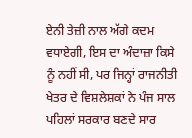ਏਨੀ ਤੇਜ਼ੀ ਨਾਲ ਅੱਗੇ ਕਦਮ ਵਧਾਏਗੀ, ਇਸ ਦਾ ਅੰਦਾਜ਼ਾ ਕਿਸੇ ਨੂੰ ਨਹੀਂ ਸੀ, ਪਰ ਜਿਨ੍ਹਾਂ ਰਾਜਨੀਤੀ ਖੇਤਰ ਦੇ ਵਿਸ਼ਲੇਸ਼ਕਾਂ ਨੇ ਪੰਜ ਸਾਲ ਪਹਿਲਾਂ ਸਰਕਾਰ ਬਣਦੇ ਸਾਰ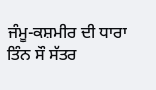ਜੰਮੂ-ਕਸ਼ਮੀਰ ਦੀ ਧਾਰਾ ਤਿੰਨ ਸੌ ਸੱਤਰ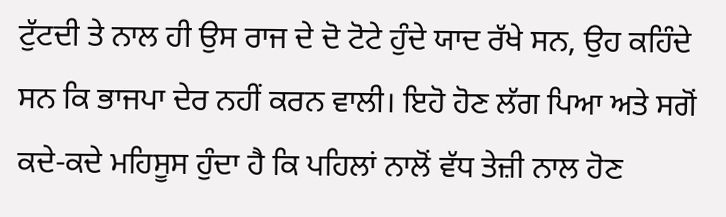ਟੁੱਟਦੀ ਤੇ ਨਾਲ ਹੀ ਉਸ ਰਾਜ ਦੇ ਦੋ ਟੋਟੇ ਹੁੰਦੇ ਯਾਦ ਰੱਖੇ ਸਨ, ਉਹ ਕਹਿੰਦੇ ਸਨ ਕਿ ਭਾਜਪਾ ਦੇਰ ਨਹੀਂ ਕਰਨ ਵਾਲੀ। ਇਹੋ ਹੋਣ ਲੱਗ ਪਿਆ ਅਤੇ ਸਗੋਂ ਕਦੇ-ਕਦੇ ਮਹਿਸੂਸ ਹੁੰਦਾ ਹੈ ਕਿ ਪਹਿਲਾਂ ਨਾਲੋਂ ਵੱਧ ਤੇਜ਼ੀ ਨਾਲ ਹੋਣ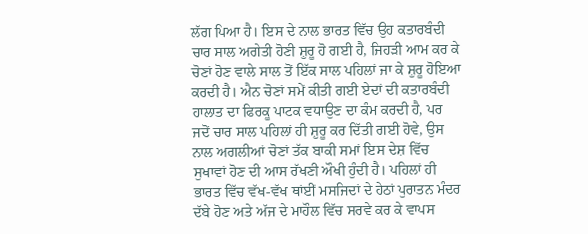ਲੱਗ ਪਿਆ ਹੈ। ਇਸ ਦੇ ਨਾਲ ਭਾਰਤ ਵਿੱਚ ਉਹ ਕਤਾਰਬੰਦੀ ਚਾਰ ਸਾਲ ਅਗੇਤੀ ਹੋਣੀ ਸ਼ੁਰੂ ਹੋ ਗਈ ਹੈ, ਜਿਹੜੀ ਆਮ ਕਰ ਕੇ ਚੋਣਾਂ ਹੋਣ ਵਾਲੇ ਸਾਲ ਤੋਂ ਇੱਕ ਸਾਲ ਪਹਿਲਾਂ ਜਾ ਕੇ ਸ਼ੁਰੂ ਹੋਇਆ ਕਰਦੀ ਹੈ। ਐਨ ਚੋਣਾਂ ਸਮੇਂ ਕੀਤੀ ਗਈ ਏਦਾਂ ਦੀ ਕਤਾਰਬੰਦੀ ਹਾਲਾਤ ਦਾ ਫਿਰਕੂ ਪਾਟਕ ਵਧਾਉਣ ਦਾ ਕੰਮ ਕਰਦੀ ਹੈ, ਪਰ ਜਦੋਂ ਚਾਰ ਸਾਲ ਪਹਿਲਾਂ ਹੀ ਸ਼ੁਰੂ ਕਰ ਦਿੱਤੀ ਗਈ ਹੋਵੇ, ਉਸ ਨਾਲ ਅਗਲੀਆਂ ਚੋਣਾਂ ਤੱਕ ਬਾਕੀ ਸਮਾਂ ਇਸ ਦੇਸ਼ ਵਿੱਚ ਸੁਖਾਵਾਂ ਹੋਣ ਦੀ ਆਸ ਰੱਖਣੀ ਔਖੀ ਹੁੰਦੀ ਹੈ। ਪਹਿਲਾਂ ਹੀ ਭਾਰਤ ਵਿੱਚ ਵੱਖ-ਵੱਖ ਥਾਂਈਂ ਮਸਜਿਦਾਂ ਦੇ ਹੇਠਾਂ ਪੁਰਾਤਨ ਮੰਦਰ ਦੱਬੇ ਹੋਣ ਅਤੇ ਅੱਜ ਦੇ ਮਾਹੌਲ ਵਿੱਚ ਸਰਵੇ ਕਰ ਕੇ ਵਾਪਸ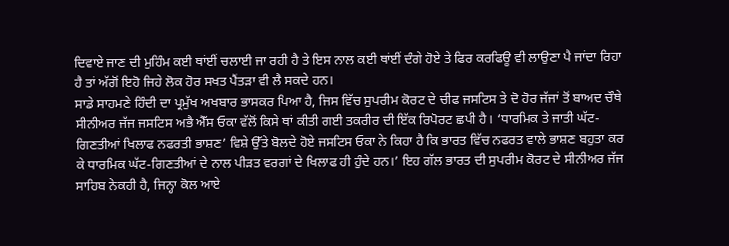ਦਿਵਾਏ ਜਾਣ ਦੀ ਮੁਹਿੰਮ ਕਈ ਥਾਂਈਂ ਚਲਾਈ ਜਾ ਰਹੀ ਹੈ ਤੇ ਇਸ ਨਾਲ ਕਈ ਥਾਂਈਂ ਦੰਗੇ ਹੋਏ ਤੇ ਫਿਰ ਕਰਫਿਊ ਵੀ ਲਾਉਣਾ ਪੈ ਜਾਂਦਾ ਰਿਹਾ ਹੈ ਤਾਂ ਅੱਗੋਂ ਇਹੋ ਜਿਹੇ ਲੋਕ ਹੋਰ ਸਖਤ ਪੈਂਤੜਾ ਵੀ ਲੈ ਸਕਦੇ ਹਨ।
ਸਾਡੇ ਸਾਹਮਣੇ ਹਿੰਦੀ ਦਾ ਪ੍ਰਮੁੱਖ ਅਖਬਾਰ ਭਾਸਕਰ ਪਿਆ ਹੈ, ਜਿਸ ਵਿੱਚ ਸੁਪਰੀਮ ਕੋਰਟ ਦੇ ਚੀਫ ਜਸਟਿਸ ਤੇ ਦੋ ਹੋਰ ਜੱਜਾਂ ਤੋਂ ਬਾਅਦ ਚੌਥੇ ਸੀਨੀਅਰ ਜੱਜ ਜਸਟਿਸ ਅਭੈ ਐੱਸ ਓਕਾ ਵੱਲੋਂ ਕਿਸੇ ਥਾਂ ਕੀਤੀ ਗਈ ਤਕਰੀਰ ਦੀ ਇੱਕ ਰਿਪੋਰਟ ਛਪੀ ਹੈ। ‘ਧਾਰਮਿਕ ਤੇ ਜਾਤੀ ਘੱਟ-ਗਿਣਤੀਆਂ ਖਿਲਾਫ ਨਫਰਤੀ ਭਾਸ਼ਣ’ ਵਿਸ਼ੇ ਉੱਤੇ ਬੋਲਦੇ ਹੋਏ ਜਸਟਿਸ ਓਕਾ ਨੇ ਕਿਹਾ ਹੈ ਕਿ ਭਾਰਤ ਵਿੱਚ ਨਫਰਤ ਵਾਲੇ ਭਾਸ਼ਣ ਬਹੁਤਾ ਕਰ ਕੇ ਧਾਰਮਿਕ ਘੱਟ-ਗਿਣਤੀਆਂ ਦੇ ਨਾਲ ਪੀੜਤ ਵਰਗਾਂ ਦੇ ਖਿਲਾਫ ਹੀ ਹੁੰਦੇ ਹਨ।’ ਇਹ ਗੱਲ ਭਾਰਤ ਦੀ ਸੁਪਰੀਮ ਕੋਰਟ ਦੇ ਸੀਨੀਅਰ ਜੱਜ ਸਾਹਿਬ ਨੇਕਹੀ ਹੈ, ਜਿਨ੍ਹਾ ਕੋਲ ਆਏ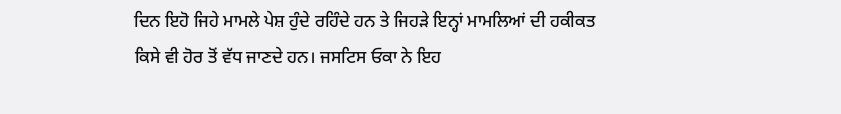ਦਿਨ ਇਹੋ ਜਿਹੇ ਮਾਮਲੇ ਪੇਸ਼ ਹੁੰਦੇ ਰਹਿੰਦੇ ਹਨ ਤੇ ਜਿਹੜੇ ਇਨ੍ਹਾਂ ਮਾਮਲਿਆਂ ਦੀ ਹਕੀਕਤ ਕਿਸੇ ਵੀ ਹੋਰ ਤੋਂ ਵੱਧ ਜਾਣਦੇ ਹਨ। ਜਸਟਿਸ ਓਕਾ ਨੇ ਇਹ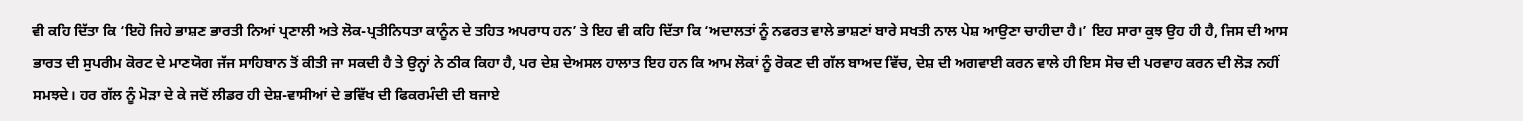ਵੀ ਕਹਿ ਦਿੱਤਾ ਕਿ ‘ਇਹੋ ਜਿਹੇ ਭਾਸ਼ਣ ਭਾਰਤੀ ਨਿਆਂ ਪ੍ਰਣਾਲੀ ਅਤੇ ਲੋਕ-ਪ੍ਰਤੀਨਿਧਤਾ ਕਾਨੂੰਨ ਦੇ ਤਹਿਤ ਅਪਰਾਧ ਹਨ’ ਤੇ ਇਹ ਵੀ ਕਹਿ ਦਿੱਤਾ ਕਿ ‘ਅਦਾਲਤਾਂ ਨੂੰ ਨਫਰਤ ਵਾਲੇ ਭਾਸ਼ਣਾਂ ਬਾਰੇ ਸਖਤੀ ਨਾਲ ਪੇਸ਼ ਆਉਣਾ ਚਾਹੀਦਾ ਹੈ।’ ਇਹ ਸਾਰਾ ਕੁਝ ਉਹ ਹੀ ਹੈ, ਜਿਸ ਦੀ ਆਸ ਭਾਰਤ ਦੀ ਸੁਪਰੀਮ ਕੋਰਟ ਦੇ ਮਾਣਯੋਗ ਜੱਜ ਸਾਹਿਬਾਨ ਤੋਂ ਕੀਤੀ ਜਾ ਸਕਦੀ ਹੈ ਤੇ ਉਨ੍ਹਾਂ ਨੇ ਠੀਕ ਕਿਹਾ ਹੈ, ਪਰ ਦੇਸ਼ ਦੇਅਸਲ ਹਾਲਾਤ ਇਹ ਹਨ ਕਿ ਆਮ ਲੋਕਾਂ ਨੂੰ ਰੋਕਣ ਦੀ ਗੱਲ ਬਾਅਦ ਵਿੱਚ, ਦੇਸ਼ ਦੀ ਅਗਵਾਈ ਕਰਨ ਵਾਲੇ ਹੀ ਇਸ ਸੋਚ ਦੀ ਪਰਵਾਹ ਕਰਨ ਦੀ ਲੋੜ ਨਹੀਂ ਸਮਝਦੇ। ਹਰ ਗੱਲ ਨੂੰ ਮੋੜਾ ਦੇ ਕੇ ਜਦੋਂ ਲੀਡਰ ਹੀ ਦੇਸ਼-ਵਾਸੀਆਂ ਦੇ ਭਵਿੱਖ ਦੀ ਫਿਕਰਮੰਦੀ ਦੀ ਬਜਾਏ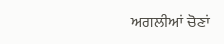ਅਗਲੀਆਂ ਚੋਣਾਂ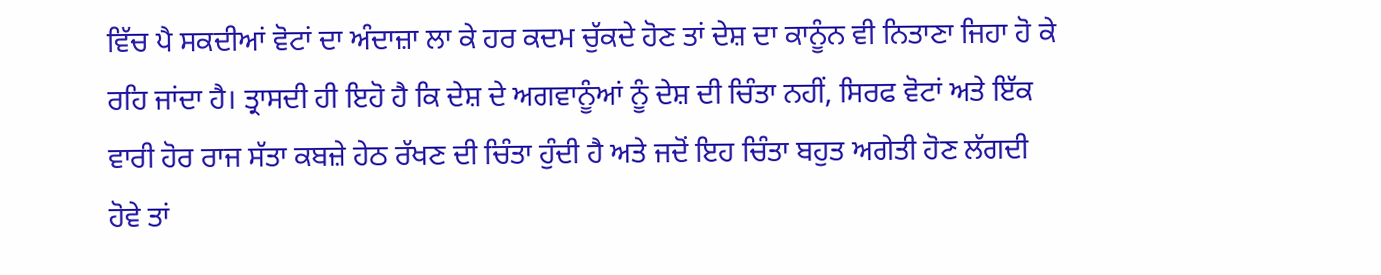ਵਿੱਚ ਪੈ ਸਕਦੀਆਂ ਵੋਟਾਂ ਦਾ ਅੰਦਾਜ਼ਾ ਲਾ ਕੇ ਹਰ ਕਦਮ ਚੁੱਕਦੇ ਹੋਣ ਤਾਂ ਦੇਸ਼ ਦਾ ਕਾਨੂੰਨ ਵੀ ਨਿਤਾਣਾ ਜਿਹਾ ਹੋ ਕੇ ਰਹਿ ਜਾਂਦਾ ਹੈ। ਤ੍ਰਾਸਦੀ ਹੀ ਇਹੋ ਹੈ ਕਿ ਦੇਸ਼ ਦੇ ਅਗਵਾਨੂੰਆਂ ਨੂੰ ਦੇਸ਼ ਦੀ ਚਿੰਤਾ ਨਹੀਂ, ਸਿਰਫ ਵੋਟਾਂ ਅਤੇ ਇੱਕ ਵਾਰੀ ਹੋਰ ਰਾਜ ਸੱਤਾ ਕਬਜ਼ੇ ਹੇਠ ਰੱਖਣ ਦੀ ਚਿੰਤਾ ਹੁੰਦੀ ਹੈ ਅਤੇ ਜਦੋਂ ਇਹ ਚਿੰਤਾ ਬਹੁਤ ਅਗੇਤੀ ਹੋਣ ਲੱਗਦੀ ਹੋਵੇ ਤਾਂ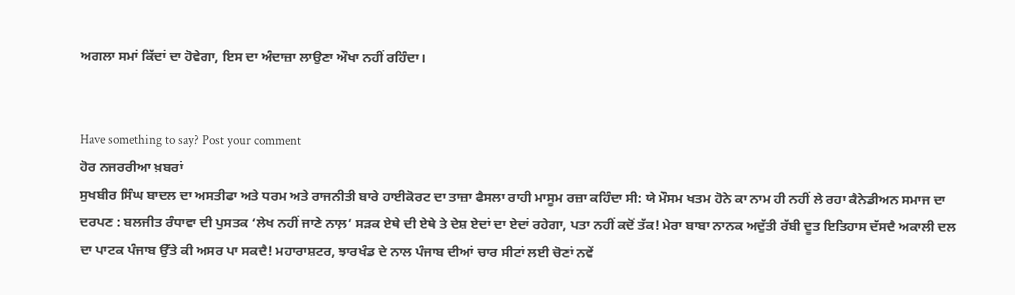ਅਗਲਾ ਸਮਾਂ ਕਿੱਦਾਂ ਦਾ ਹੋਵੇਗਾ, ਇਸ ਦਾ ਅੰਦਾਜ਼ਾ ਲਾਉਣਾ ਔਖਾ ਨਹੀਂ ਰਹਿੰਦਾ।


Have something to say? Post your comment
ਹੋਰ ਨਜਰਰੀਆ ਖ਼ਬਰਾਂ
ਸੁਖਬੀਰ ਸਿੰਘ ਬਾਦਲ ਦਾ ਅਸਤੀਫਾ ਅਤੇ ਧਰਮ ਅਤੇ ਰਾਜਨੀਤੀ ਬਾਰੇ ਹਾਈਕੋਰਟ ਦਾ ਤਾਜ਼ਾ ਫੈਸਲਾ ਰਾਹੀ ਮਾਸੂਮ ਰਜ਼ਾ ਕਹਿੰਦਾ ਸੀ: ਯੇ ਮੌਸਮ ਖਤਮ ਹੋਨੇ ਕਾ ਨਾਮ ਹੀ ਨਹੀਂ ਲੇ ਰਹਾ ਕੈਨੇਡੀਅਨ ਸਮਾਜ ਦਾ ਦਰਪਣ : ਬਲਜੀਤ ਰੰਧਾਵਾ ਦੀ ਪੁਸਤਕ ‘ਲੇਖ ਨਹੀਂ ਜਾਣੇ ਨਾਲ਼’ ਸੜਕ ਏਥੇ ਦੀ ਏਥੇ ਤੇ ਦੇਸ਼ ਏਦਾਂ ਦਾ ਏਦਾਂ ਰਹੇਗਾ, ਪਤਾ ਨਹੀਂ ਕਦੋਂ ਤੱਕ! ਮੇਰਾ ਬਾਬਾ ਨਾਨਕ ਅਦੁੱਤੀ ਰੱਬੀ ਦੂਤ ਇਤਿਹਾਸ ਦੱਸਦੈ ਅਕਾਲੀ ਦਲ ਦਾ ਪਾਟਕ ਪੰਜਾਬ ਉੱਤੇ ਕੀ ਅਸਰ ਪਾ ਸਕਦੈ! ਮਹਾਰਾਸ਼ਟਰ, ਝਾਰਖੰਡ ਦੇ ਨਾਲ ਪੰਜਾਬ ਦੀਆਂ ਚਾਰ ਸੀਟਾਂ ਲਈ ਚੋਣਾਂ ਨਵੇਂ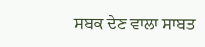ਸਬਕ ਦੇਣ ਵਾਲਾ ਸਾਬਤ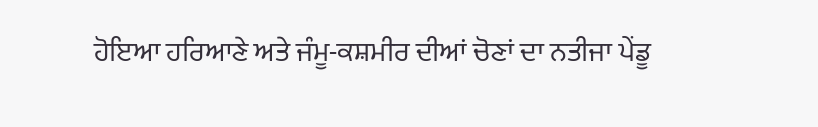ਹੋਇਆ ਹਰਿਆਣੇ ਅਤੇ ਜੰਮੂ-ਕਸ਼ਮੀਰ ਦੀਆਂ ਚੋਣਾਂ ਦਾ ਨਤੀਜਾ ਪੇਂਡੂ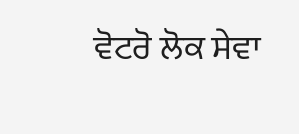ਵੋਟਰੋ ਲੋਕ ਸੇਵਾ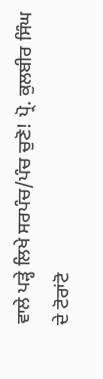ਵਾਲੇ ਪੜ੍ਹੇ ਲਿਖੇ ਸਰਪੰਚ/ਪੰਚ ਚੁਣੋ! ਪ੍ਰੋ. ਕੁਲਬੀਰ ਸਿੰਘ ਦੇ ਟੋਰਾਂਟੋ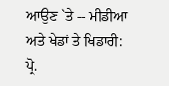ਆਉਣ `ਤੇ -- ਮੀਡੀਆ ਅਤੇ ਖੇਡਾਂ ਤੇ ਖਿਡਾਰੀ: ਪ੍ਰੋ.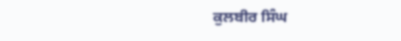ਕੁਲਬੀਰ ਸਿੰਘ